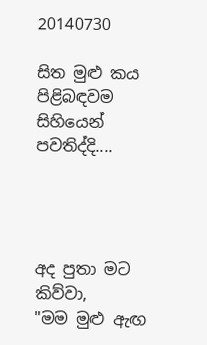20140730

සිත මුළු කය පිළිබඳවම සිහියෙන් පවතිද්දි....




අද පුතා මට කිව්වා,
"මම මුළු ඇඟ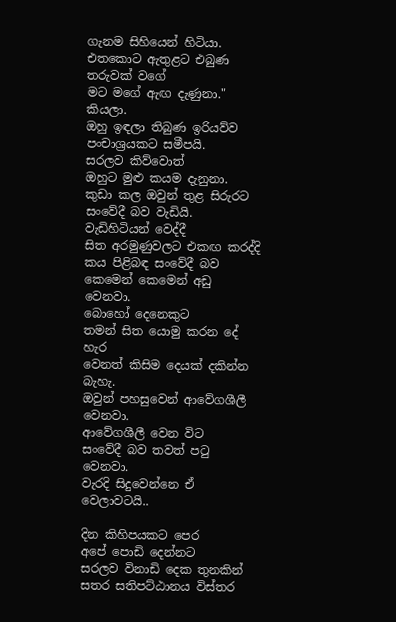ගැනම සිහියෙන් හිටියා.
එතකොට ඇතුළට එබුණ තරුවක් වගේ
මට මගේ ඇඟ දැණුනා." කියලා.
ඔහු ඉඳලා තිබුණ ඉරියව්ව
පංචාශ්‍රයකට සමීපයි.
සරලව කිව්වොත්
ඔහුට මුළු කයම දැනුනා.
කුඩා කල ඔවුන් තුළ සිරුරට
සංවේදී බව වැඩියි.
වැඩිහිටියන් වෙද්දී
සිත අරමුණුවලට එකඟ කරද්දි
කය පිළිබඳ සංවේදී බව
කෙමෙන් කෙමෙන් අඩු වෙනවා.
බොහෝ දෙනෙකුට
තමන් සිත යොමු කරන දේ හැර
වෙනත් කිසිම දෙයක් දකින්න බැහැ.
ඔවුන් පහසුවෙන් ආවේගශීලී වෙනවා.
ආවේගශීලී වෙන විට
සංවේදී බව තවත් පටු වෙනවා.
වැරදි සිදුවෙන්නෙ ඒ වෙලාවටයි..

දින කිහිපයකට පෙර
අපේ පොඩි දෙන්නට
සරලව විනාඩි දෙක තුනකින්
සතර සතිපට්ඨානය විස්තර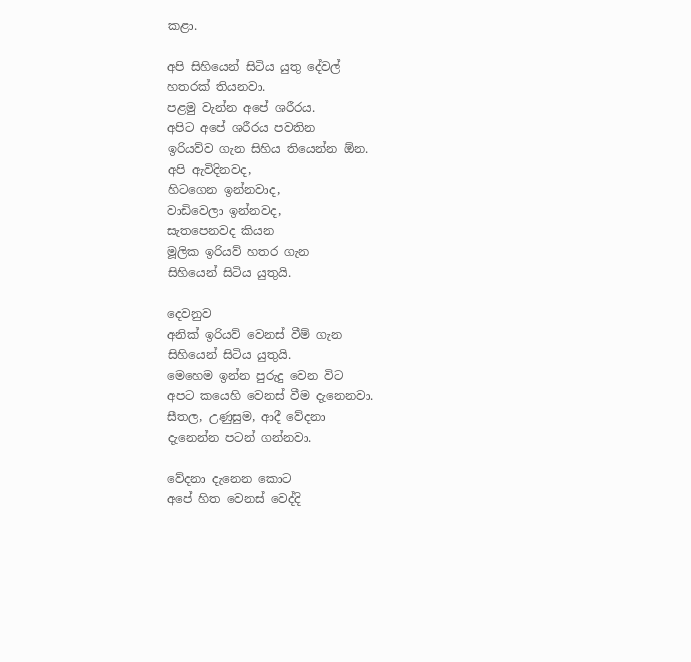කළා.

අපි සිහියෙන් සිටිය යුතු දේවල්
හතරක් තියනවා.
පළමු වැන්න අපේ ශරීරය.
අපිට අපේ ශරීරය පවතින
ඉරියව්ව ගැන සිහිය තියෙන්න ඕන.
අපි ඇවිදිනවද,
හිටගෙන ඉන්නවාද,
වාඩිවෙලා ඉන්නවද,
සැතපෙනවද කියන
මූලික ඉරියව් හතර ගැන
සිහියෙන් සිටිය යුතුයි.

දෙවනුව
අනික් ඉරියව් වෙනස් වීම් ගැන
සිහියෙන් සිටිය යුතුයි.
මෙහෙම ඉන්න පුරුදු වෙන විට
අපට කයෙහි වෙනස් වීම දැනෙනවා.
සීතල, උණුසුම, ආදී වේදනා
දැනෙන්න පටන් ගන්නවා.

වේදනා දැනෙන කොට
අපේ හිත වෙනස් වෙද්දි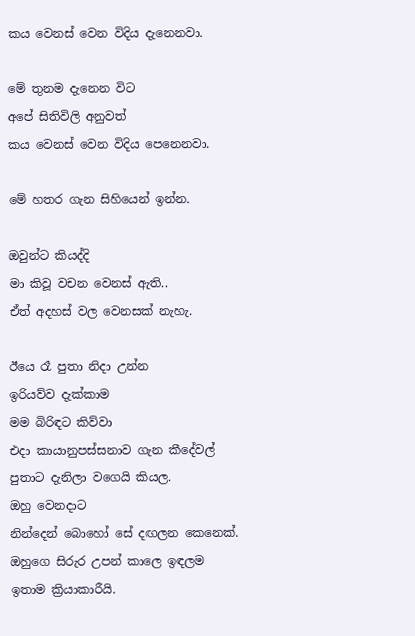කය වෙනස් වෙන විදිය දැනෙනවා.

මේ තුනම දැනෙන විට
අපේ සිතිවිලි අනුවත්
කය වෙනස් වෙන විදිය පෙනෙනවා.

මේ හතර ගැන සිහියෙන් ඉන්න.

ඔවුන්ට කියද්දි
මා කිවූ වචන වෙනස් ඇති..
ඒත් අදහස් වල වෙනසක් නැහැ.

ඊයෙ රෑ පුතා නිදා උන්න
ඉරියව්ව දැක්කාම
මම බිරිඳට කිව්වා
එදා කායානුපස්සනාව ගැන කීදේවල්
පුතාට දැනිලා වගෙයි කියල.
ඔහු වෙනදාට
නින්දෙන් බොහෝ සේ දඟලන කෙනෙක්.
ඔහුගෙ සිරුර උපන් කාලෙ ඉඳලම
ඉතාම ක්‍රියාකාරීයි.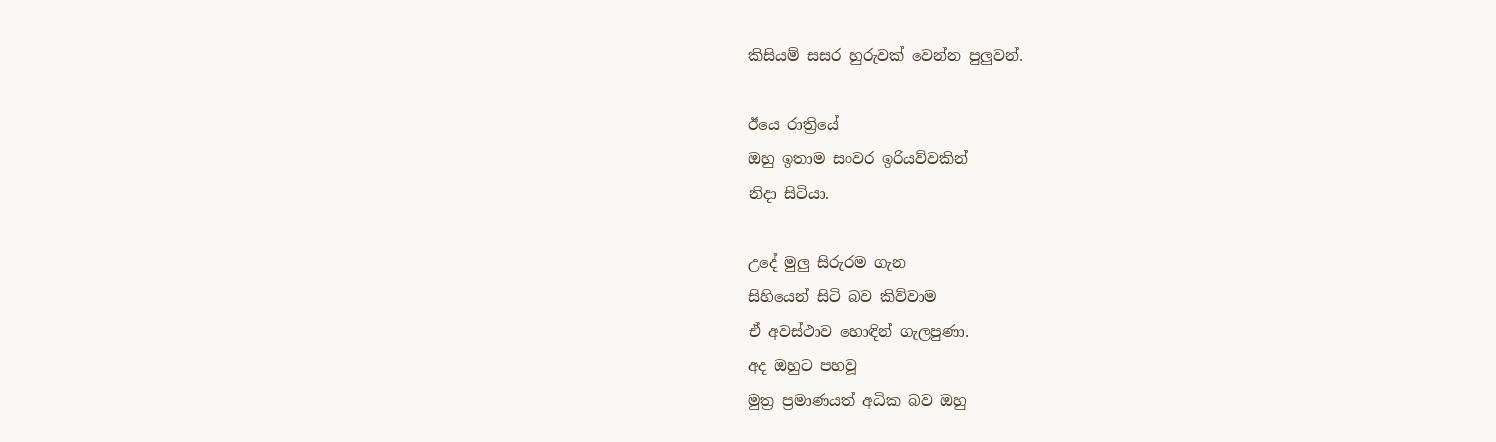කිසියම් සසර හුරුවක් වෙන්න පුලුවන්.

ඊයෙ රාත්‍රියේ
ඔහු ඉතාම සංවර ඉරියව්වකින්
නිදා සිටියා.

උදේ මුලු සිරුරම ගැන
සිහියෙන් සිටි බව කිව්වාම
ඒ අවස්ථාව හොඳින් ගැලපුණා.
අද ඔහුට පහවූ
මුත්‍ර ප්‍රමාණයත් අධික බව ඔහු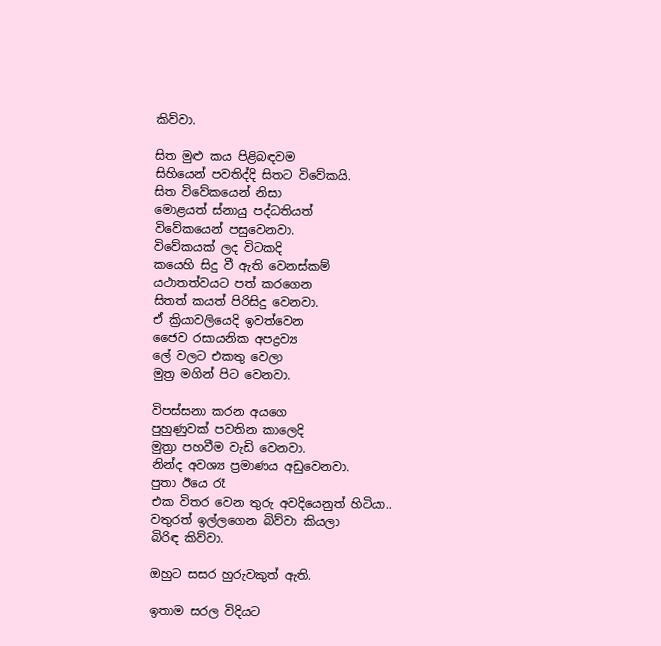කිව්වා.

සිත මුළු කය පිළිබඳවම
සිහියෙන් පවතිද්දි සිතට විවේකයි.
සිත විවේකයෙන් නිසා
මොළයත් ස්නායු පද්ධතියත්
විවේකයෙන් පසුවෙනවා.
විවේකයක් ලද විටකදි
කයෙහි සිදු වී ඇති වෙනස්කම්
යථාතත්වයට පත් කරගෙන
සිතත් කයත් පිරිසිදු වෙනවා.
ඒ ක්‍රියාවලියෙදි ඉවත්වෙන
ජෛව රසායනික අපද්‍රව්‍ය
ලේ වලට එකතු වෙලා
මුත්‍ර මගින් පිට වෙනවා.

විපස්සනා කරන අයගෙ
පුහුණුවක් පවතින කාලෙදි
මුත්‍රා පහවීම වැඩි වෙනවා.
නින්ද අවශ්‍ය ප්‍රමාණය අඩුවෙනවා.
පුතා ඊයෙ රෑ
එක විතර වෙන තුරු අවදියෙනුත් හිටියා..
වතුරත් ඉල්ලගෙන බිව්වා කියලා
බිරිඳ කිව්වා.

ඔහුට සසර හුරුවකුත් ඇති.

ඉතාම සරල විදියට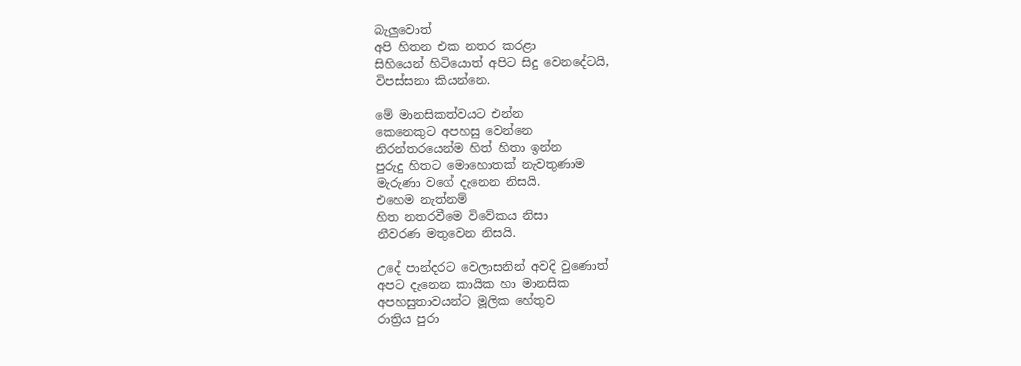බැලුවොත්
අපි හිතන එක නතර කරළා
සිහියෙන් හිටියොත් අපිට සිදු වෙනදේටයි,
විපස්සනා කියන්නෙ.

මේ මානසිකත්වයට එන්න
කෙනෙකුට අපහසු වෙන්නෙ
නිරන්තරයෙන්ම හිත් හිතා ඉන්න
පුරුදු හිතට මොහොතක් නැවතුණාම
මැරුණා වගේ දැනෙන නිසයි.
එහෙම නැත්නම්
හිත නතරවීමෙ විවේකය නිසා
නීවරණ මතුවෙන නිසයි.

උදේ පාන්දරට වෙලාසනින් අවදි වුණොත්
අපට දැනෙන කායික හා මානසික
අපහසුතාවයන්ට මූලික හේතුව
රාත්‍රිය පුරා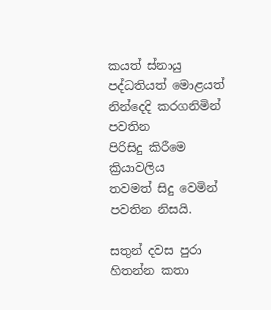කයත් ස්නායු පද්ධතියත් මොළයත්
නින්දෙදි කරගනිමින් පවතින
පිරිසිදු කිරීමෙ ක්‍රියාවලිය
තවමත් සිදු වෙමින් පවතින නිසයි.

සතුන් දවස පුරා
හිතන්න කතා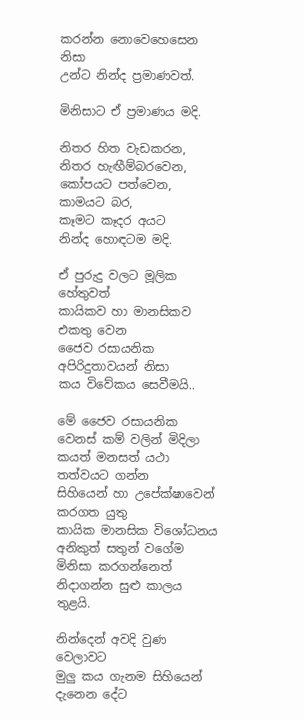කරන්න නොවෙහෙසෙන නිසා
උන්ට නින්ද ප්‍රමාණවත්.

මිනිසාට ඒ ප්‍රමාණය මදි.

නිතර හිත වැඩකරන,
නිතර හැඟීම්බරවෙන,
කෝපයට පත්වෙන, කාමයට බර,
කෑමට කෑදර අයට
නින්ද හොඳටම මදි.

ඒ පුරුදු වලට මූලික හේතුවත්
කායිකව හා මානසිකව එකතු වෙන
ජෛව රසායනික අපිරිදුතාවයන් නිසා
කය විවේකය සෙවීමයි..

මේ ජෛව රසායනික වෙනස් කම් වලින් මිදිලා
කයත් මනසත් යථා තත්වයට ගන්න
සිහියෙන් හා උපේක්ෂාවෙන් කරගත යුතු
කායික මානසික විශෝධනය
අනිකුත් සතුන් වගේම
මිනිසා කරගන්නෙත්
නිදාගන්න සුළු කාලය තුළයි.

නින්දෙන් අවදි වුණ වෙලාවට
මුලු කය ගැනම සිහියෙන්
දැනෙන දේට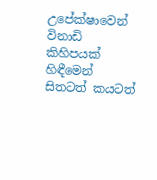උපේක්ෂාවෙන්
විනාඩි කිහිපයක් හිඳීමෙන්
සිතටත් කයටත්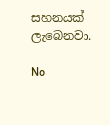සහනයක් ලැබෙනවා.

No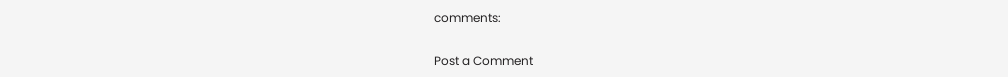comments:

Post a Comment